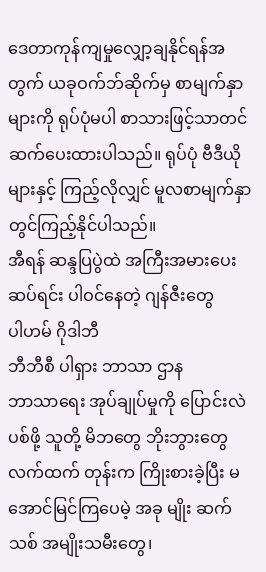ဒေတာကုန်ကျမှုလျှော့ချနိုင်ရန်အတွက် ယခုဝက်ဘ်ဆိုက်မှ စာမျက်နှာများကို ရုပ်ပုံမပါ စာသားဖြင့်သာတင်ဆက်ပေးထားပါသည်။ ရုပ်ပုံ ဗီဒီယိုများနှင့် ကြည့်လိုလျှင် မူလစာမျက်နှာတွင်ကြည့်နိုင်ပါသည်။
အီရန် ဆန္ဒပြပွဲထဲ အကြီးအမားပေးဆပ်ရင်း ပါဝင်နေတဲ့ ဂျန်ဇီးတွေ
ပါဟမ် ဂိုဒါဘီ
ဘီဘီစီ ပါရှား ဘာသာ ဌာန
ဘာသာရေး အုပ်ချုပ်မှုကို ပြောင်းလဲပစ်ဖို့ သူတို့ မိဘတွေ ဘိုးဘွားတွေ လက်ထက် တုန်းက ကြိုးစားခဲ့ပြီး မအောင်မြင်ကြပေမဲ့ အခု မျိုး ဆက်သစ် အမျိုးသမီးတွေ၊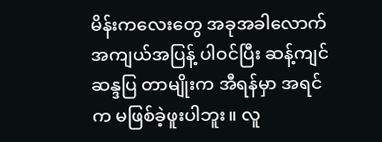မိန်းကလေးတွေ အခုအခါလောက် အကျယ်အပြန့် ပါဝင်ပြီး ဆန့်ကျင် ဆန္ဒပြ တာမျိုးက အီရန်မှာ အရင်က မဖြစ်ခဲ့ဖူးပါဘူး။ လူ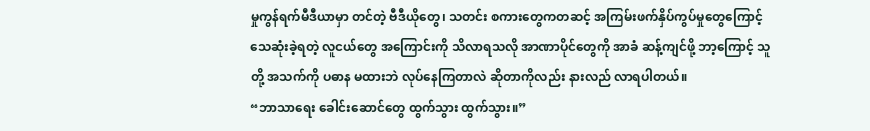မှုကွန်ရက်မီဒီယာမှာ တင်တဲ့ ဗီဒီယိုတွေ၊ သတင်း စကားတွေကတဆင့် အကြမ်းဖက်နှိပ်ကွပ်မှုတွေကြောင့် သေဆုံးခဲ့ရတဲ့ လူငယ်တွေ အကြောင်းကို သိလာရသလို အာဏာပိုင်တွေကို အာခံ ဆန့်ကျင်ဖို့ ဘာ့ကြောင့် သူတို့ အသက်ကို ပဓာန မထားဘဲ လုပ်နေကြတာလဲ ဆိုတာကိုလည်း နားလည် လာရပါတယ်။
“ဘာသာရေး ခေါင်းဆောင်တွေ ထွက်သွား ထွက်သွား။”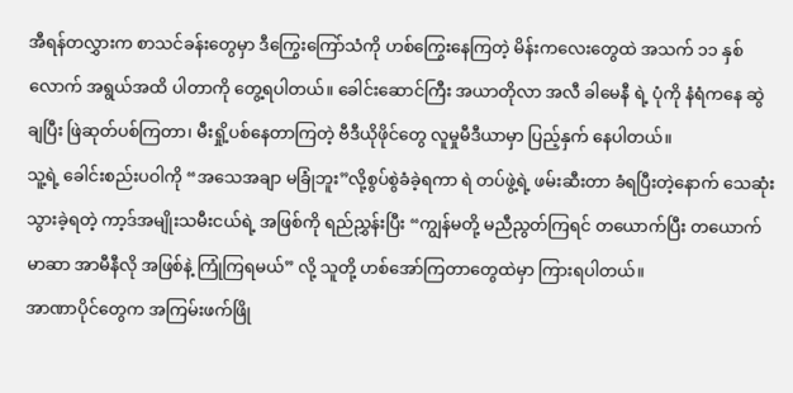အီရန်တလွှားက စာသင်ခန်းတွေမှာ ဒီကြွေးကြော်သံကို ဟစ်ကြွေးနေကြတဲ့ မိန်းကလေးတွေထဲ အသက် ၁၁ နှစ်လောက် အရွယ်အထိ ပါတာကို တွေ့ရပါတယ်။ ခေါင်းဆောင်ကြီး အယာတိုလာ အလီ ခါမေနီ ရဲ့ ပုံကို နံရံကနေ ဆွဲချပြီး ဖြဲဆုတ်ပစ်ကြတာ၊ မီးရှို့ပစ်နေတာကြတဲ့ ဗီဒီယိုဖိုင်တွေ လူမှုမီဒီယာမှာ ပြည့်နှက် နေပါတယ်။
သူ့ရဲ့ ခေါင်းစည်းပဝါကို “အသေအချာ မခြုံဘူး”လို့စွပ်စွဲခံခဲ့ရကာ ရဲ တပ်ဖွဲ့ရဲ့ ဖမ်းဆီးတာ ခံရပြီးတဲ့နောက် သေဆုံးသွားခဲ့ရတဲ့ ကာ့ဒ်အမျိုးသမီးငယ်ရဲ့ အဖြစ်ကို ရည်ညွှန်းပြီး “ကျွန်မတို့ မညီညွတ်ကြရင် တယောက်ပြီး တယောက် မာဆာ အာမီနီလို အဖြစ်နဲ့ ကြုံကြရမယ်” လို့ သူတို့ ဟစ်အော်ကြတာတွေထဲမှာ ကြားရပါတယ်။
အာဏာပိုင်တွေက အကြမ်းဖက်ဖြို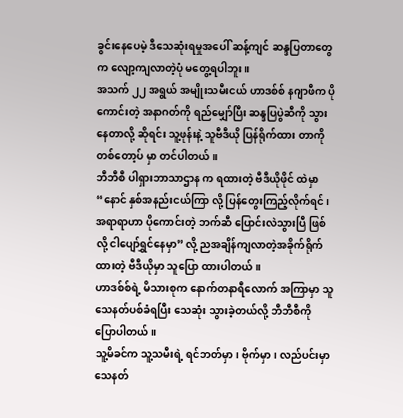ခွင်းနေပေမဲ့ ဒီသေဆုံးရမှုအပေါ် ဆန့်ကျင် ဆန္ဒပြတာတွေက လျော့ကျလာတဲ့ပုံ မတွေ့ရပါဘူး။
အသက် ၂၂ အရွယ် အမျိုးသမီးငယ် ဟာဒစ်စ် နဂျာဖီက ပိုကောင်းတဲ့ အနာဂတ်ကို ရည်မျှော်ပြီး ဆန္ဒပြပွဲဆီကို သွားနေတာလို့ ဆိုရင်း သူ့ဖုန်းနဲ့ သူဗီဒီယို ပြန်ရိုက်ထား တာကို တစ်တော့ပ် မှာ တင်ပါတယ်။
ဘီဘီစီ ပါရှားဘာသာဌာန က ရထားတဲ့ ဗီဒီယိုဖိုင် ထဲမှာ “နောင် နှစ်အနည်းငယ်ကြာ လို့ ပြန်တွေးကြည့်လိုက်ရင်၊ အရာရာဟာ ပိုကောင်းတဲ့ ဘက်ဆီ ပြောင်းလဲသွားပြီ ဖြစ်လို့ ငါပျော်ရွှင်နေမှာ” လို့ ညအချိန်ကျလာတဲ့အခိုက်ရိုက်ထားတဲ့ ဗီဒီယိုမှာ သူပြော ထားပါတယ်။
ဟာဒစ်စ်ရဲ့ မိသားစုက နောက်တနာရီလောက် အကြာမှာ သူ သေနတ်ပစ်ခံရပြီး သေဆုံး သွားခဲ့တယ်လို့ ဘီဘီစီကို ပြောပါတယ်။
သူ့မိခင်က သူ့သမီးရဲ့ ရင်ဘတ်မှာ၊ ဗိုက်မှာ၊ လည်ပင်းမှာ သေနတ်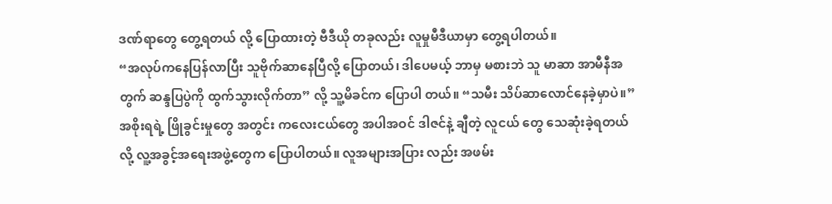ဒဏ်ရာတွေ တွေ့ရတယ် လို့ ပြောထားတဲ့ ဗီဒီယို တခုလည်း လူမှုမီဒီယာမှာ တွေ့ရပါတယ်။
“အလုပ်ကနေပြန်လာပြီး သူဗိုက်ဆာနေပြီလို့ ပြောတယ်၊ ဒါပေမယ့် ဘာမှ မစားဘဲ သူ မာဆာ အာမီနီအတွက် ဆန္ဒပြပွဲကို ထွက်သွားလိုက်တာ” လို့ သူ့မိခင်က ပြောပါ တယ်။ “သမီး သိပ်ဆာလောင်နေခဲ့မှာပဲ။”
အစိုးရရဲ့ ဖြိုခွင်းမှုတွေ အတွင်း ကလေးငယ်တွေ အပါအဝင် ဒါဇင်နဲ့ ချီတဲ့ လူငယ် တွေ သေဆုံးခဲ့ရတယ်လို့ လူ့အခွင့်အရေးအဖွဲ့တွေက ပြောပါတယ်။ လူအများအပြား လည်း အဖမ်း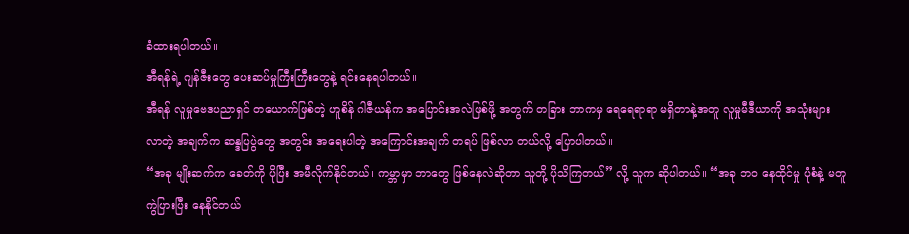ခံထားရပါတယ်။
အီရန်ရဲ့ ဂျန်ဇီးတွေ ပေးဆပ်မှုကြီးကြီးတွေနဲ့ ရင်းနေရပါတယ်။
အီရန် လူမှုဗေဒပညာရှင် တယောက်ဖြစ်တဲ့ ဟူစိန် ဂါဇီယန်က အပြောင်းအလဲဖြစ်ဖို့ အတွက် တခြား ဘာကမှ ရေရေရာရာ မရှိတာနဲ့အတူ လူမှုမီဒီယာကို အသုံးများ လာတဲ့ အချက်က ဆန္ဒပြပွဲတွေ အတွင်း အရေးပါတဲ့ အကြောင်းအချက် တရပ် ဖြစ်လာ တယ်လို့ ပြောပါတယ်။
“အခု မျိုးဆက်က ခေတ်ကို ပိုပြီး အမီလိုက်နိုင်တယ်၊ ကမ္ဘာမှာ ဘာတွေ ဖြစ်နေလဲဆိုတာ သူတို့ ပိုသိကြတယ်” လို့ သူက ဆိုပါတယ်။ “အခု ဘဝ နေထိုင်မှု ပုံစံနဲ့ မတူ ကွဲပြားပြီး နေနိုင်တယ်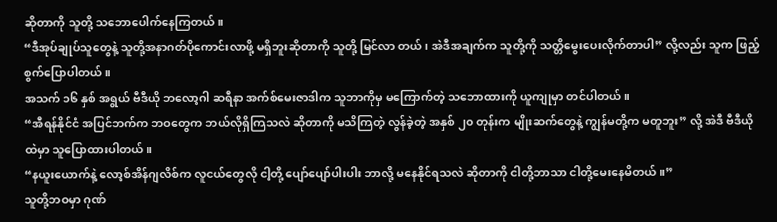ဆိုတာကို သူတို့ သဘောပေါက်နေကြတယ်။
“ဒီအုပ်ချုပ်သူတွေနဲ့ သူတို့အနာဂတ်ပိုကောင်းလာဖို့ မရှိဘူးဆိုတာကို သူတို့ မြင်လာ တယ်၊ အဲဒီအချက်က သူတို့ကို သတ္တိမွေးပေးလိုက်တာပါ” လို့လည်း သူက ဖြည့်စွက်ပြောပါတယ်။
အသက် ၁၆ နှစ် အရွယ် ဗီဒီယို ဘလော့ဂါ ဆရီနာ အက်စ်မေးဇာဒါက သူဘာကိုမှ မကြောက်တဲ့ သဘောထားကို ယူကျုမှာ တင်ပါတယ်။
“အီရန်နိုင်ငံ အပြင်ဘက်က ဘဝတွေက ဘယ်လိုရှိကြသလဲ ဆိုတာကို မသိကြတဲ့ လွန်ခဲ့တဲ့ အနှစ် ၂၀ တုန်းက မျိုးဆက်တွေနဲ့ ကျွန်မတို့က မတူဘူး” လို့ အဲဒီ ဗီဒီယိုထဲမှာ သူပြောထားပါတယ်။
“နယူးယောက်နဲ့ လော့စ်အိန်ဂျလိစ်က လူငယ်တွေလို ငါ့တို့ ပျော်ပျော်ပါးပါး ဘာလို့ မနေနိုင်ရသလဲ ဆိုတာကို ငါတို့ဘာသာ ငါတို့မေးနေမိတယ်။”
သူတို့ဘဝမှာ ဂုဏ်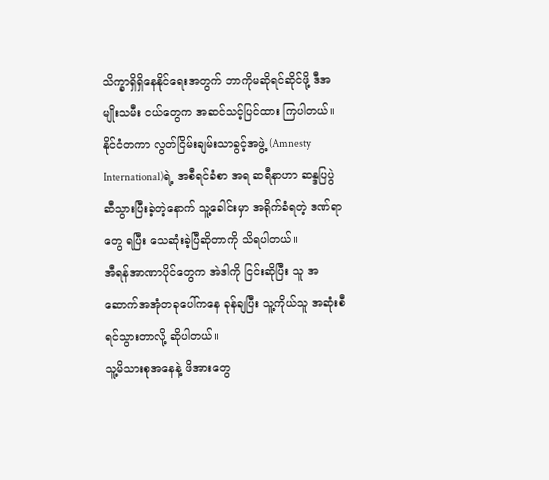သိက္ခာရှိရှိနေနိုင်ရေးအတွက် ဘာကိုမဆိုရင်ဆိုင်ဖို့ ဒီအမျိုးသမီး ငယ်တွေက အဆင်သင့်ပြင်ထား ကြပါတယ်။
နိုင်ငံတကာ လွတ်ငြိမ်းချမ်းသာခွင့်အဖွဲ့ (Amnesty International)ရဲ့ အစီရင်ခံစာ အရ ဆရီနာဟာ ဆန္ဒပြပွဲဆီသွားပြီးခဲ့တဲ့နောက် သူ့ခေါင်းမှာ အရိုက်ခံရတဲ့ ဒဏ်ရာ တွေ ရပြီး သေဆုံးခဲ့ပြီဆိုတာကို သိရပါတယ်။
အီရန်အာဏာပိုင်တွေက အဲဒါကို ငြင်းဆိုပြီး သူ အဆောက်အအုံတခုပေါ်ကနေ ခုန်ချပြီး သူ့ကိုယ်သူ အဆုံးစီရင်သွားတာလို့ ဆိုပါတယ်။
သူ့မိသားစုအနေနဲ့ ဖိအားတွေ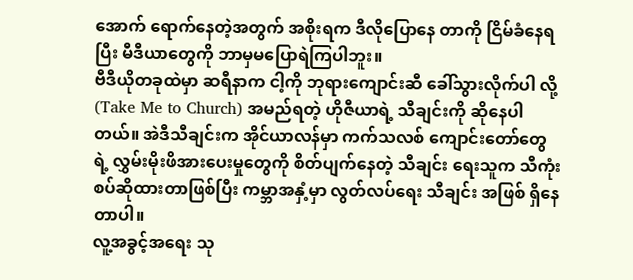အောက် ရောက်နေတဲ့အတွက် အစိုးရက ဒီလိုပြောနေ တာကို ငြိမ်ခံနေရပြီး မီဒီယာတွေကို ဘာမှမပြောရဲကြပါဘူး။
ဗီဒီယိုတခုထဲမှာ ဆရီနာက ငါ့ကို ဘုရားကျောင်းဆီ ခေါ်သွားလိုက်ပါ လို့ (Take Me to Church) အမည်ရတဲ့ ဟိုဇီယာရဲ့ သီချင်းကို ဆိုနေပါတယ်။ အဲဒီသီချင်းက အိုင်ယာလန်မှာ ကက်သလစ် ကျောင်းတော်တွေရဲ့ လွှမ်းမိုးဖိအားပေးမှုတွေကို စိတ်ပျက်နေတဲ့ သီချင်း ရေးသူက သီကုံးစပ်ဆိုထားတာဖြစ်ပြီး ကမ္ဘာအနှံ့မှာ လွတ်လပ်ရေး သီချင်း အဖြစ် ရှိနေတာပါ။
လူ့အခွင့်အရေး သု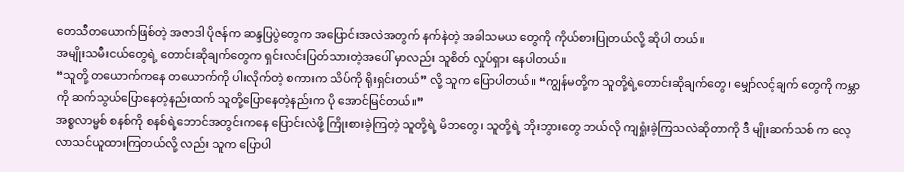တေသီတယောက်ဖြစ်တဲ့ အဇာဒါ ပိုဇန်က ဆန္ဒပြပွဲတွေက အပြောင်းအလဲအတွက် နက်နဲတဲ့ အခါသမယ တွေကို ကိုယ်စားပြုတယ်လို့ ဆိုပါ တယ်။
အမျိုးသမီးငယ်တွေရဲ့ တောင်းဆိုချက်တွေက ရှင်းလင်းပြတ်သားတဲ့အပေါ် မှာလည်း သူစိတ် လှုပ်ရှား နေပါတယ်။
“သူတို့ တယောက်ကနေ တယောက်ကို ပါးလိုက်တဲ့ စကားက သိပ်ကို ရိုးရှင်းတယ်” လို့ သူက ပြောပါတယ်။ “ကျွန်မတို့က သူတို့ရဲ့တောင်းဆိုချက်တွေ၊ မျှော်လင့်ချက် တွေကို ကမ္ဘာကို ဆက်သွယ်ပြောနေတဲ့နည်းထက် သူတို့ပြောနေတဲ့နည်းက ပို အောင်မြင်တယ်။”
အစ္စလာမ္မစ် စနစ်ကို စနစ်ရဲ့ဘောင်အတွင်းကနေ ပြောင်းလဲဖို့ ကြိုးစားခဲ့ကြတဲ့ သူတို့ရဲ့ မိဘတွေ၊ သူတို့ရဲ့ ဘိုးဘွားတွေ ဘယ်လို ကျရှုံးခဲ့ကြသလဲဆိုတာကို ဒီ မျိုးဆက်သစ် က လေ့လာသင်ယူထားကြတယ်လို့ လည်း သူက ပြောပါ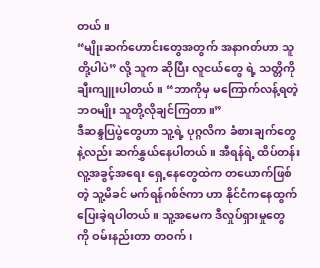တယ်။
“မျိုးဆက်ဟောင်းတွေအတွက် အနာဂတ်ဟာ သူတို့ပါပဲ” လို့ သူက ဆိုပြီး လူငယ်တွေ ရဲ့ သတ္တိကို ချီးကျူးပါတယ်။ “ဘာကိုမှ မကြောက်လန့်ရတဲ့ ဘဝမျိုး သူတို့လိုချင်ကြတာ။”
ဒီဆန္ဒပြပွဲတွေဟာ သူ့ရဲ့ ပုဂ္ဂလိက ခံစားချက်တွေနဲ့လည်း ဆက်နွှယ်နေပါတယ်။ အီရန်ရဲ့ ထိပ်တန်း လူ့အခွင့်အရေး ရှေ့နေတွေထဲက တယောက်ဖြစ်တဲ့ သူ့မိခင် မက်ရန်ဂစ်ဇ်ကာ ဟာ နိုင်ငံကနေထွက်ပြေးခဲ့ရပါတယ်။ သူ့အမေက ဒီလှုပ်ရှားမှုတွေ ကို ဝမ်းနည်းတာ တဝက်၊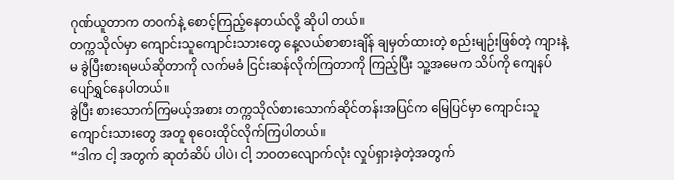ဂုဏ်ယူတာက တဝက်နဲ့ စောင့်ကြည့်နေတယ်လို့ ဆိုပါ တယ်။
တက္ကသိုလ်မှာ ကျောင်းသူကျောင်းသားတွေ နေ့လယ်စာစားချိန် ချမှတ်ထားတဲ့ စည်းမျဉ်းဖြစ်တဲ့ ကျားနဲ့မ ခွဲပြီးစားရမယ်ဆိုတာကို လက်မခံ ငြင်းဆန်လိုက်ကြတာကို ကြည့်ပြီး သူ့အမေက သိပ်ကို ကျေနပ် ပျော်ရွှင်နေပါတယ်။
ခွဲပြီး စားသောက်ကြမယ့်အစား တက္ကသိုလ်စားသောက်ဆိုင်တန်းအပြင်က မြေပြင်မှာ ကျောင်းသူ ကျောင်းသားတွေ အတူ စုဝေးထိုင်လိုက်ကြပါတယ်။
“ဒါက ငါ့ အတွက် ဆုတံဆိပ် ပါပဲ၊ ငါ့ ဘဝတလျောက်လုံး လှုပ်ရှားခဲ့တဲ့အတွက်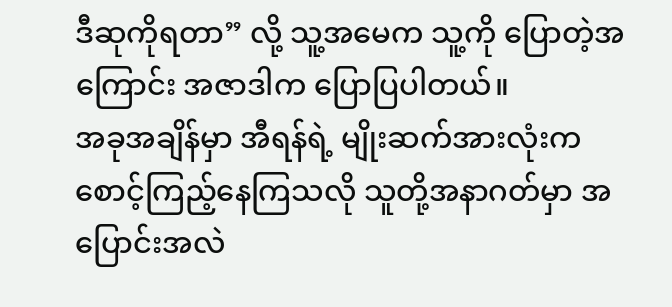ဒီဆုကိုရတာ” လို့ သူ့အမေက သူ့ကို ပြောတဲ့အကြောင်း အဇာဒါက ပြောပြပါတယ်။
အခုအချိန်မှာ အီရန်ရဲ့ မျိုးဆက်အားလုံးက စောင့်ကြည့်နေကြသလို သူတို့အနာဂတ်မှာ အပြောင်းအလဲ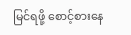မြင်ရဖို့ စောင့်စားနေ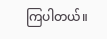ကြပါတယ်။